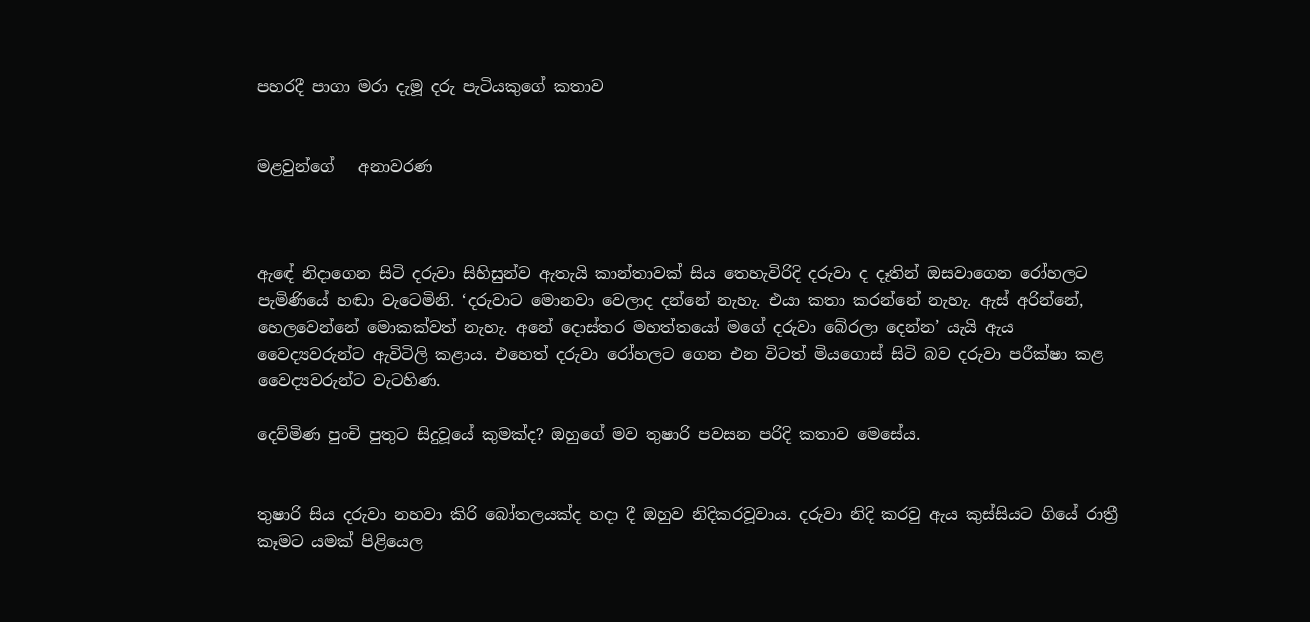පහරදී පාගා මරා දැමූ දරු පැටියකුගේ කතාව


මළවුන්ගේ   අනාවරණ



ඇඳේ නිදාගෙන සිටි දරුවා සිහිසුන්ව ඇතැයි කාන්තාවක් සිය තෙහැවිරිදි දරුවා ද දෑතින් ඔසවාගෙන රෝහලට පැමිණියේ හඬා වැටෙමිනි. ‘දරුවාට මොනවා වෙලාද දන්නේ නැහැ. එයා කතා කරන්නේ නැහැ. ඇස් අරින්නේ, හෙලවෙන්නේ මොකක්වත් නැහැ. අනේ දොස්තර මහත්තයෝ මගේ දරුවා බේරලා දෙන්න’ යැයි ඇය වෛද්‍යවරුන්ට ඇවිටිලි කළාය. එහෙත් දරුවා රෝහලට ගෙන එන විටත් මියගොස් සිටි බව දරුවා පරීක්ෂා කළ වෛද්‍යවරුන්ට වැටහිණ.

දෙව්මිණ පුංචි පුතුට සිදුවූයේ කුමක්ද? ඔහුගේ මව තුෂාරි පවසන පරිදි කතාව මෙසේය.


තුෂාරි සිය දරුවා නහවා කිරි බෝතලයක්ද හදා දී ඔහුව නිදිකරවූවාය. දරුවා නිදි කරවු ඇය කුස්සියට ගියේ රාත්‍රී කෑමට යමක් පිළියෙල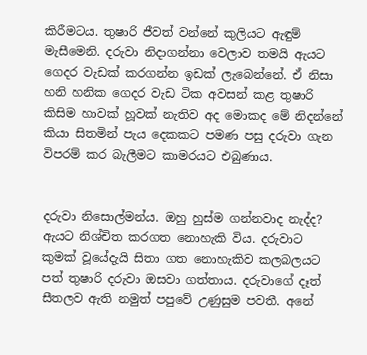කිරීමටය. තුෂාරි ජීවත් වන්නේ කුලියට ඇඳුම් මැසීමෙනි. දරුවා නිදාගන්නා වෙලාව තමයි ඇයට ගෙදර වැඩක් කරගන්න ඉඩක් ලැබෙන්නේ. ඒ නිසා හනි හනික ගෙදර වැඩ ටික අවසන් කළ තුෂාරි කිසිම හාවක් හූවක් නැතිව අද මොකද මේ නිදන්නේ කියා සිතමින් පැය දෙකකට පමණ පසු දරුවා ගැන විපරම් කර බැලීමට කාමරයට එබුණාය.


දරුවා නිසොල්මන්ය. ඔහු හුස්ම ගන්නවාද නැද්ද? ඇයට නිශ්චිත කරගත නොහැකි විය. දරුවාට කුමක් වූයේදැයි සිතා ගත නොහැකිව කලබලයට පත් තුෂාරි දරුවා ඔසවා ගත්තාය. දරුවාගේ දෑත් සීතලව ඇති නමුත් පපුවේ උණුසුම පවතී. අනේ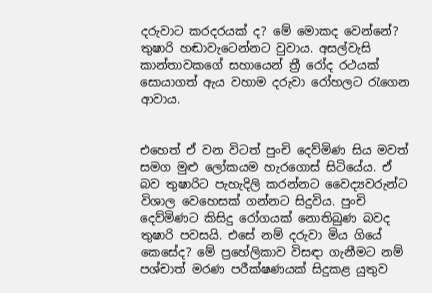දරුවාට කරදරයක් ද? මේ මොකද වෙන්නේ? තුෂාරි හඬාවැටෙන්නට වුවාය. අසල්වැසි කාන්තාවකගේ සහායෙන් ත්‍රී රෝද රථයක් සොයාගත් ඇය වහාම දරුවා රෝහලට රැගෙන ආවාය.


එහෙත් ඒ වන විටත් පුංචි දෙව්මිණ සිය මවත් සමග මුළු ලෝකයම හැරගොස් සිටියේය. ඒ බව තුෂාරිට පැහැදිලි කරන්නට වෛද්‍යවරුන්ට විශාල වෙහෙසක් ගන්නට සිදුවිය. පුංචි දෙව්මිණට කිසිදු රෝගයක් නොතිබුණ බවද තුෂාරි පවසයි. එසේ නම් දරුවා මිය ගියේ කෙසේද? මේ ප්‍රහේලිකාව විසඳා ගැනීමට නම් පශ්චාත් මරණ පරීක්ෂණයක් සිදුකළ යුතුව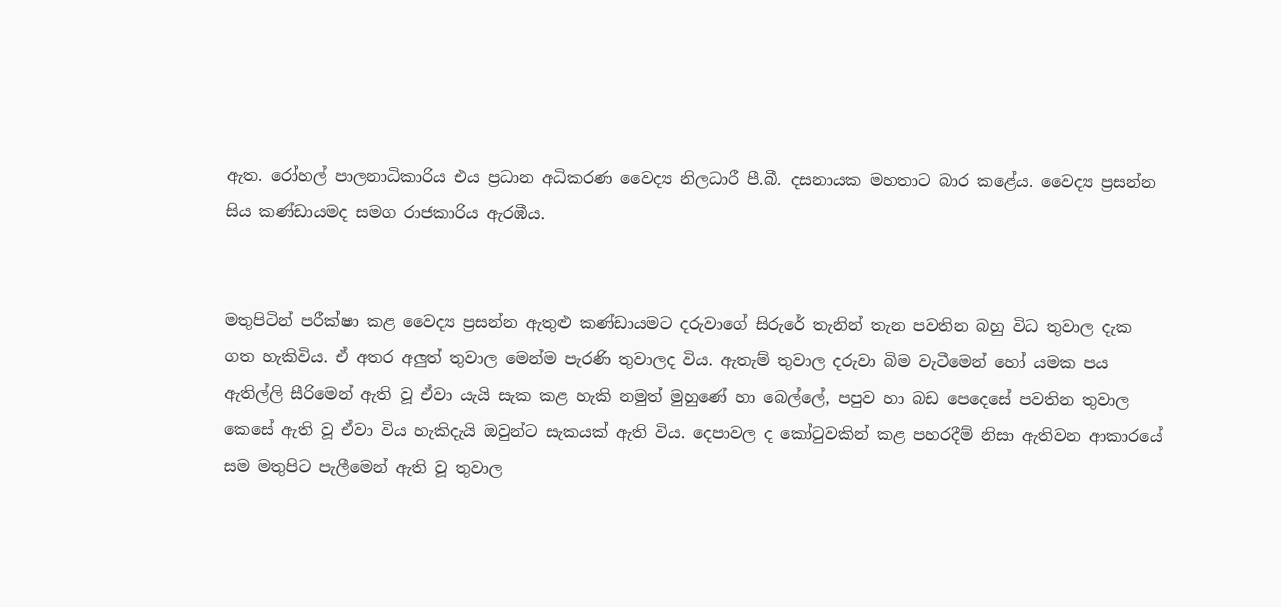ඇත. රෝහල් පාලනාධිකාරිය එය ප්‍රධාන අධිකරණ වෛද්‍ය නිලධාරී පී.බී. දසනායක මහතාට බාර කළේය. වෛද්‍ය ප්‍රසන්න සිය කණ්ඩායමද සමග රාජකාරිය ඇරඹීය.


මතුපිටින් පරීක්ෂා කළ වෛද්‍ය ප්‍රසන්න ඇතුළු කණ්ඩායමට දරුවාගේ සිරුරේ තැනින් තැන පවතින බහු විධ තුවාල දැක ගත හැකිවිය. ඒ අතර අලුත් තුවාල මෙන්ම පැරණි තුවාලද විය. ඇතැම් තුවාල දරුවා බිම වැටීමෙන් හෝ යමක පය ඇතිල්ලි සීරිමෙන් ඇති වූ ඒවා යැයි සැක කළ හැකි නමුත් මුහුණේ හා බෙල්ලේ, පපුව හා බඩ පෙදෙසේ පවතින තුවාල කෙසේ ඇති වූ ඒවා විය හැකිදැයි ඔවුන්ට සැකයක් ඇති විය. දෙපාවල ද කෝටුවකින් කළ පහරදීම් නිසා ඇතිවන ආකාරයේ සම මතුපිට පැලීමෙන් ඇති වූ තුවාල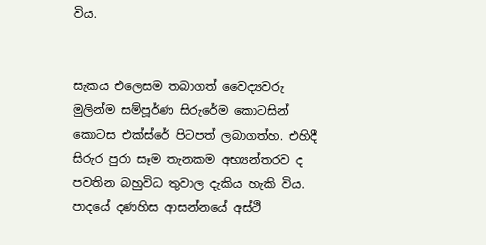විය.


සැකය එලෙසම තබාගත් වෛද්‍යවරු මුලින්ම සම්පූර්ණ සිරුරේම කොටසින් කොටස එක්ස්රේ පිටපත් ලබාගත්හ. එහිදී සිරුර පුරා සෑම තැනකම අභ්‍යන්තරව ද පවතින බහුවිධ තුවාල දැකිය හැකි විය. පාදයේ දණහිස ආසන්නයේ අස්ථි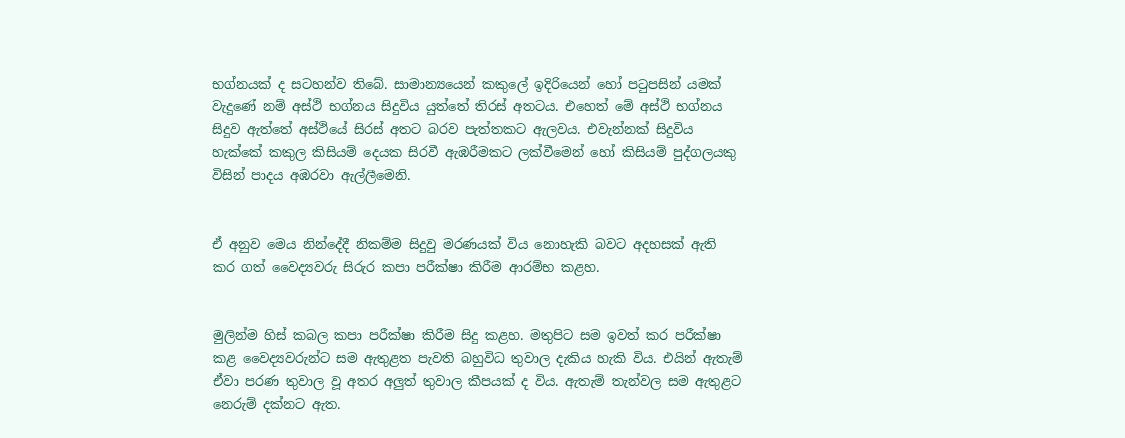භග්නයක් ද සටහන්ව තිබේ. සාමාන්‍යයෙන් කකුලේ ඉදිරියෙන් හෝ පටුපසින් යමක් වැදුණේ නම් අස්ථි භග්නය සිදුවිය යුත්තේ තිරස් අතටය. එහෙත් මේ අස්ථි භග්නය සිදුව ඇත්තේ අස්ථියේ සිරස් අතට බරව පැත්තකට ඇලවය. එවැන්නක් සිදුවිය හැක්කේ කකුල කිසියම් දෙයක සිරවී ඇඹරීමකට ලක්වීමෙන් හෝ කිසියම් පුද්ගලයකු විසින් පාදය අඹරවා ඇල්ලීමෙනි.


ඒ අනුව මෙය නින්දේදී නිකම්ම සිදුවු මරණයක් විය නොහැකි බවට අදහසක් ඇති කර ගත් වෛද්‍යවරු සිරුර කපා පරීක්ෂා කිරීම ආරම්භ කළහ.


මුලින්ම හිස් කබල කපා පරීක්ෂා කිරීම සිදු කළහ. මතුපිට සම ඉවත් කර පරීක්ෂා කළ වෛද්‍යවරුන්ට සම ඇතුළත පැවති බහුවිධ තුවාල දැකිය හැකි විය. එයින් ඇතැම් ඒවා පරණ තුවාල වූ අතර අලුත් තුවාල කීපයක් ද විය. ඇතැම් තැන්වල සම ඇතුළට නෙරුම් දක්නට ඇත.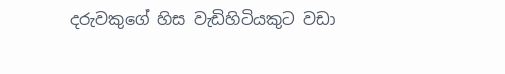දරුවකුගේ හිස වැඩිහිටියකුට වඩා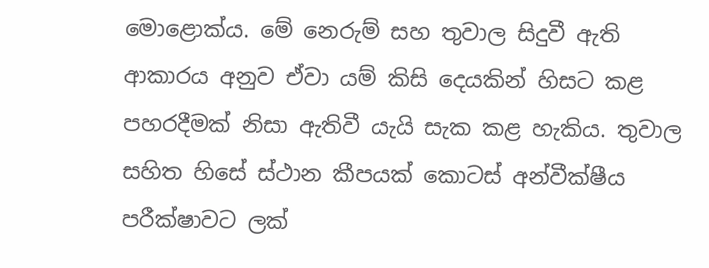මොළොක්ය. මේ නෙරුම් සහ තුවාල සිදුවී ඇති ආකාරය අනුව ඒවා යම් කිසි දෙයකින් හිසට කළ පහරදීමක් නිසා ඇතිවී යැයි සැක කළ හැකිය. තුවාල සහිත හිසේ ස්ථාන කීපයක් කොටස් අන්වීක්ෂීය පරීක්ෂාවට ලක්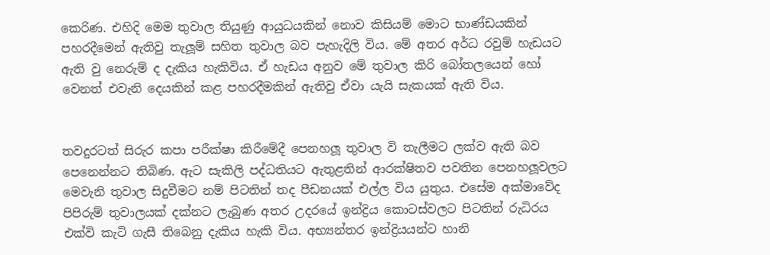කෙරිණ. එහිදි මෙම තුවාල තියුණු ආයුධයකින් නොව කිසියම් මොට භාණ්ඩයකින් පහරදීමෙන් ඇතිවු තැලූම් සහිත තුවාල බව පැහැදිලි විය. මේ අතර අර්ධ රවුම් හැඩයට ඇති වු නෙරුම් ද දැකිය හැකිවිය. ඒ හැඩය අනුව මේ තුවාල කිරි බෝතලයෙන් හෝ වෙනත් එවැනි දෙයකින් කළ පහරදීමකින් ඇතිවු ඒවා යැයි සැකයක් ඇති විය.


තවදුරටත් සිරුර කපා පරීක්ෂා කිරීමේදී පෙනහලූ තුවාල වි තැලීමට ලක්ව ඇති බව පෙනෙන්නට තිබිණ. ඇට සැකිලි පද්ධතියට ඇතුළතින් ආරක්ෂිතව පවතින පෙනහලූවලට මෙවැනි තුවාල සිදුවීමට නම් පිටතින් තද පීඩනයක් එල්ල විය යුතුය. එසේම අක්මාවේද පිපිරුම් තුවාලයක් දක්නට ලැබුණ අතර උදරයේ ඉන්ද්‍රිය කොටස්වලට පිටතින් රුධිරය එක්වි කැටි ගැසී තිබෙනු දැකිය හැකි විය. අභ්‍යන්තර ඉන්ද්‍රියයන්ට හානි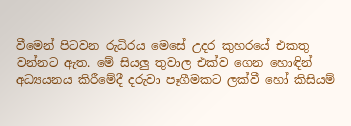වීමෙන් පිටවන රුධිරය මෙසේ උදර කුහරයේ එකතු වන්නට ඇත. මේ සියලු තුවාල එක්ව ගෙන හොඳින් අධ්‍යයනය කිරීමේදී දරුවා පෑගීමකට ලක්වී හෝ කිසියම්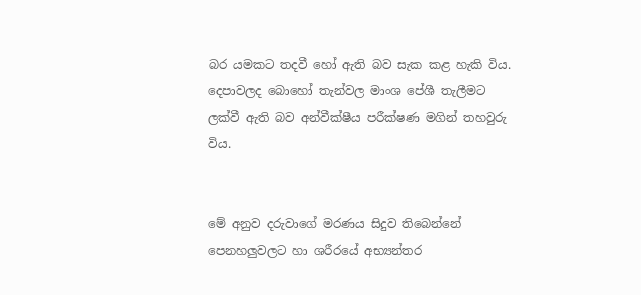බර යමකට තදවී හෝ ඇති බව සැක කළ හැකි විය. දෙපාවලද බොහෝ තැන්වල මාංශ පේශී තැලීමට ලක්වී ඇති බව අන්වීක්ෂීය පරීක්ෂණ මගින් තහවුරු විය.


මේ අනුව දරුවාගේ මරණය සිදුව තිබෙන්නේ පෙනහලුවලට හා ශරීරයේ අභ්‍යන්තර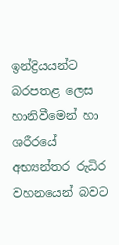ඉන්ද්‍රියයන්ට බරපතළ ලෙස හානිවීමෙන් හා ශරීරයේ අභ්‍යන්තර රුධිර වහනයෙන් බවට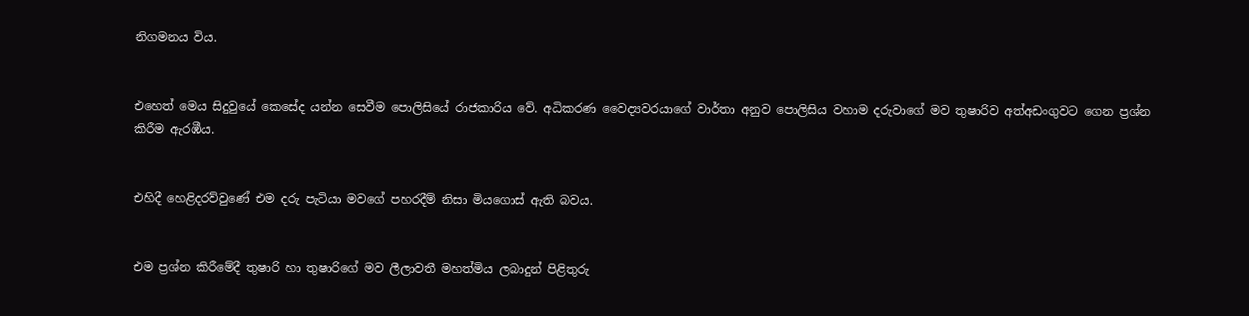නිගමනය විය.


එහෙත් මෙය සිදුවුයේ කෙසේද යන්න සෙවීම පොලිසියේ රාජකාරිය වේ. අධිකරණ වෛද්‍යවරයාගේ වාර්තා අනුව පොලිසිය වහාම දරුවාගේ මව තුෂාරිව අත්අඩංගුවට ගෙන ප්‍රශ්න කිරීම ඇරඹීය.


එහිදී හෙළිදරව්වුණේ එම දරු පැටියා මවගේ පහරදීම් නිසා මියගොස් ඇති බවය.


එම ප්‍රශ්න කිරීමේදී තුෂාරි හා තුෂාරිගේ මව ලීලාවතී මහත්මිය ලබාදුන් පිළිතුරු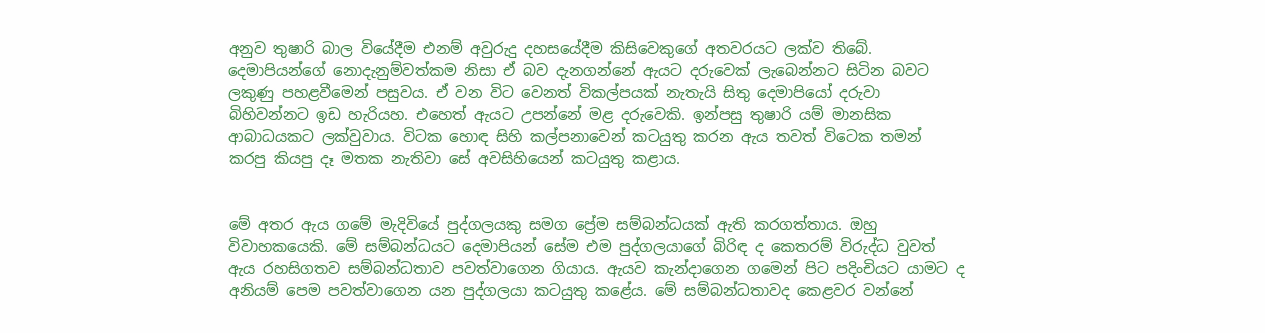අනුව තුෂාරි බාල වියේදීම එනම් අවුරුදු දහසයේදීම කිසිවෙකුගේ අතවරයට ලක්ව තිබේ. දෙමාපියන්ගේ නොදැනුම්වත්කම නිසා ඒ බව දැනගන්නේ ඇයට දරුවෙක් ලැබෙන්නට සිටින බවට ලකුණු පහළවීමෙන් පසුවය. ඒ වන විට වෙනත් විකල්පයක් නැතැයි සිතු දෙමාපියෝ දරුවා බිහිවන්නට ඉඩ හැරියහ. එහෙත් ඇයට උපන්නේ මළ දරුවෙකි. ඉන්පසු තුෂාරි යම් මානසික ආබාධයකට ලක්වුවාය. විටක හොඳ සිහි කල්පනාවෙන් කටයුතු කරන ඇය තවත් විටෙක තමන් කරපු කියපු දෑ මතක නැතිවා සේ අවසිහියෙන් කටයුතු කළාය.


මේ අතර ඇය ගමේ මැදිවියේ පුද්ගලයකු සමග ප්‍රේම සම්බන්ධයක් ඇති කරගත්තාය. ඔහු විවාහකයෙකි. මේ සම්බන්ධයට දෙමාපියන් සේම එම පුද්ගලයාගේ බිරිඳ ද කෙතරම් විරුද්ධ වුවත් ඇය රහසිගතව සම්බන්ධතාව පවත්වාගෙන ගියාය. ඇයව කැන්දාගෙන ගමෙන් පිට පදිංචියට යාමට ද අනියම් පෙම පවත්වාගෙන යන පුද්ගලයා කටයුතු කළේය. මේ සම්බන්ධතාවද කෙළවර වන්නේ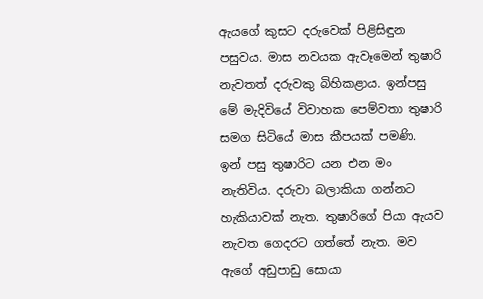ඇයගේ කුසට දරුවෙක් පිළිසිඳුන පසුවය. මාස නවයක ඇවෑමෙන් තුෂාරි නැවතත් දරුවකු බිහිකළාය. ඉන්පසු මේ මැදිවියේ විවාහක පෙම්වතා තුෂාරි සමග සිටියේ මාස කීපයක් පමණි. ඉන් පසු තුෂාරිට යන එන මං නැතිවිය. දරුවා බලාකියා ගන්නට හැකියාවක් නැත. තුෂාරිගේ පියා ඇයව නැවත ගෙදරට ගත්තේ නැත. මව ඇගේ අඩුපාඩු සොයා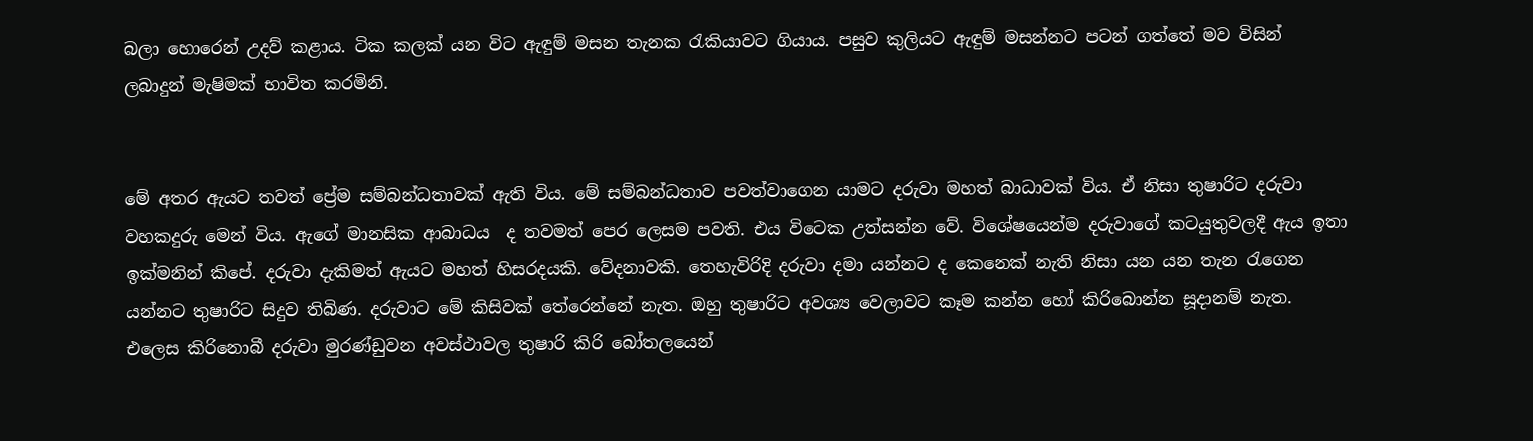බලා හොරෙන් උදව් කළාය. ටික කලක් යන විට ඇඳුම් මසන තැනක රැකියාවට ගියාය. පසුව කුලියට ඇඳුම් මසන්නට පටන් ගත්තේ මව විසින් ලබාදුන් මැෂිමක් භාවිත කරමිනි.


මේ අතර ඇයට තවත් ප්‍රේම සම්බන්ධතාවක් ඇති විය. මේ සම්බන්ධතාව පවත්වාගෙන යාමට දරුවා මහත් බාධාවක් විය. ඒ නිසා තුෂාරිට දරුවා වහකදුරු මෙන් විය. ඇගේ මානසික ආබාධය  ද තවමත් පෙර ලෙසම පවති. එය විටෙක උත්සන්න වේ. විශේෂයෙන්ම දරුවාගේ කටයුතුවලදී ඇය ඉතා ඉක්මනින් කිපේ. දරුවා දැකිමත් ඇයට මහත් හිසරදයකි. වේදනාවකි. තෙහැවිරිදි දරුවා දමා යන්නට ද කෙනෙක් නැති නිසා යන යන තැන රැගෙන යන්නට තුෂාරිට සිදුව තිබිණ. දරුවාට මේ කිසිවක් තේරෙන්නේ නැත. ඔහු තුෂාරිට අවශ්‍ය වෙලාවට කෑම කන්න හෝ කිරිබොන්න සූදානම් නැත. එලෙස කිරිනොබී දරුවා මුරණ්ඩුවන අවස්ථාවල තුෂාරි කිරි බෝතලයෙන්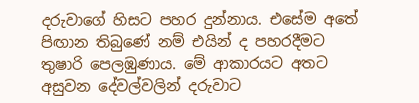දරුවාගේ හිසට පහර දුන්නාය. එසේම අතේ පිඟාන තිබුණේ නම් එයින් ද පහරදීමට තුෂාරි පෙලඹුණාය. මේ ආකාරයට අතට අසුවන දේවල්වලින් දරුවාට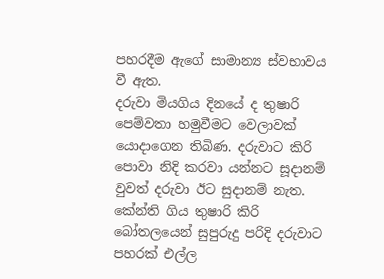පහරදීම ඇගේ සාමාන්‍ය ස්වභාවය වී ඇත.
දරුවා මියගිය දිනයේ ද තුෂාරි පෙම්වතා හමුවීමට වෙලාවක් යොදාගෙන තිබිණ. දරුවාට කිරි පොවා නිදි කරවා යන්නට සූදානම් වුවත් දරුවා ඊට සුදානම් නැත. කේන්ති ගිය තුෂාරි කිරි බෝතලයෙන් සුපුරුදු පරිදි දරුවාට පහරක් එල්ල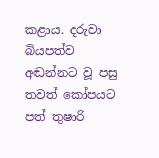කළාය. දරුවා බියපත්ව අඬන්නට වූ පසු තවත් කෝපයට පත් තුෂාරි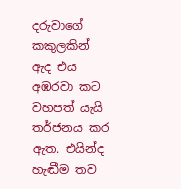දරුවාගේ කකුලකින් ඇද එය අඹරවා කට වහපත් යැයි තර්ජනය කර ඇත. එයින්ද හැඬීම තව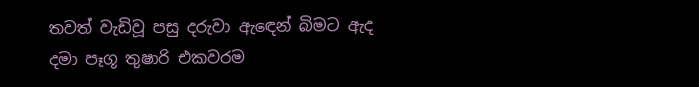තවත් වැඩිවූ පසු දරුවා ඇඳෙන් බිමට ඇද දමා පෑගූ තුෂාරි එකවරම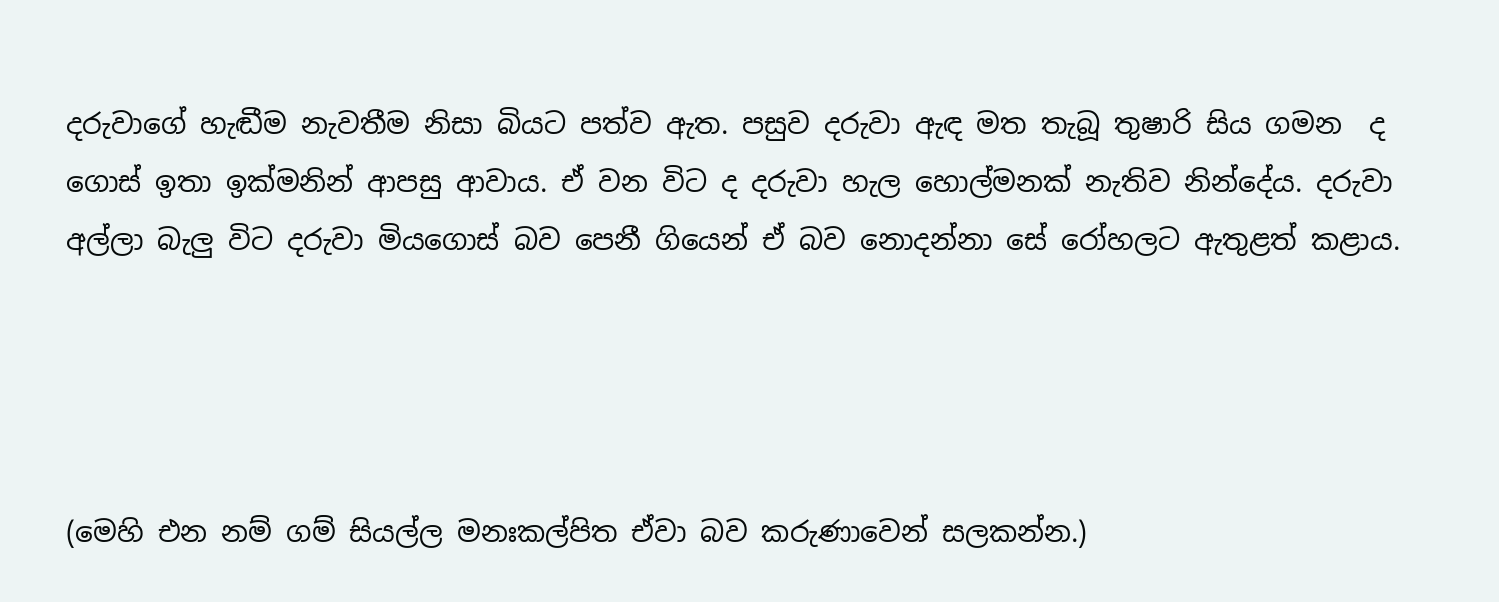දරුවාගේ හැඬීම නැවතීම නිසා බියට පත්ව ඇත. පසුව දරුවා ඇඳ මත තැබූ තුෂාරි සිය ගමන  ද ගොස් ඉතා ඉක්මනින් ආපසු ආවාය. ඒ වන විට ද දරුවා හැල හොල්මනක් නැතිව නින්දේය. දරුවා අල්ලා බැලු විට දරුවා මියගොස් බව පෙනී ගියෙන් ඒ බව නොදන්නා සේ රෝහලට ඇතුළත් කළාය.




(මෙහි එන නම් ගම් සියල්ල මනඃකල්පිත ඒවා බව කරුණාවෙන් සලකන්න.)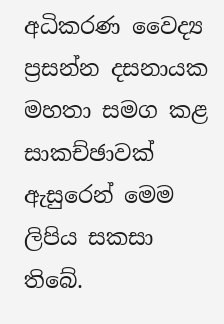අධිකරණ වෛද්‍ය ප්‍රසන්න දසනායක මහතා සමග කළ සාකච්ඡාවක් ඇසුරෙන් මෙම ලිපිය සකසා තිබේ.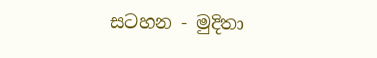සටහන - මුදිතා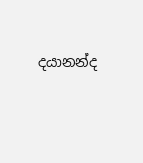දයානන්ද